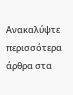Ανακαλύψτε περισσότερα άρθρα στα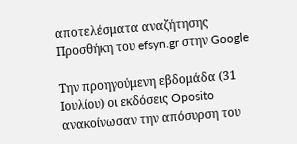αποτελέσματα αναζήτησης
Προσθήκη του efsyn.gr στην Google

Την προηγούμενη εβδομάδα (31 Ιουλίου) οι εκδόσεις Oposito ανακοίνωσαν την απόσυρση του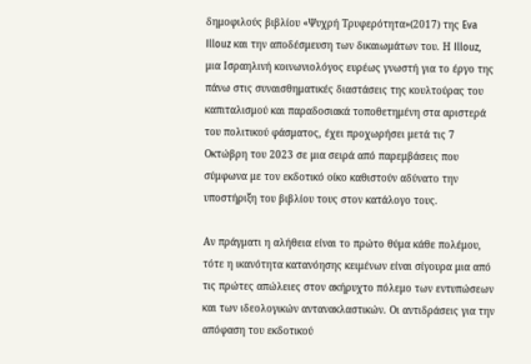δημοφιλούς βιβλίου «Ψυχρή Τρυφερότητα»(2017) της Eva Illouz και την αποδέσμευση των δικαιωμάτων του. Η Illouz, μια Ισραηλινή κοινωνιολόγος ευρέως γνωστή για το έργο της πάνω στις συναισθηματικές διαστάσεις της κουλτούρας του καπιταλισμού και παραδοσιακά τοποθετημένη στα αριστερά του πολιτικού φάσματος, έχει προχωρήσει μετά τις 7 Οκτώβρη του 2023 σε μια σειρά από παρεμβάσεις που σύμφωνα με τον εκδοτικό οίκο καθιστούν αδύνατο την υποστήριξη του βιβλίου τους στον κατάλογο τους.

Αν πράγματι η αλήθεια είναι το πρώτο θύμα κάθε πολέμου, τότε η ικανότητα κατανόησης κειμένων είναι σίγουρα μια από τις πρώτες απώλειες στον ακήρυχτο πόλεμο των εντυπώσεων και των ιδεολογικών αντανακλαστικών. Οι αντιδράσεις για την απόφαση του εκδοτικού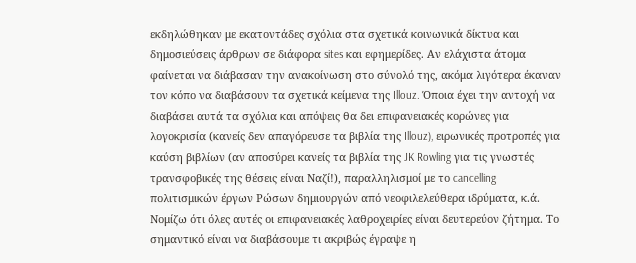εκδηλώθηκαν με εκατοντάδες σχόλια στα σχετικά κοινωνικά δίκτυα και δημοσιεύσεις άρθρων σε διάφορα sites και εφημερίδες. Αν ελάχιστα άτομα φαίνεται να διάβασαν την ανακοίνωση στο σύνολό της, ακόμα λιγότερα έκαναν τον κόπο να διαβάσουν τα σχετικά κείμενα της Illouz. Όποια έχει την αντοχή να διαβάσει αυτά τα σχόλια και απόψεις θα δει επιφανειακές κορώνες για λογοκρισία (κανείς δεν απαγόρευσε τα βιβλία της Illouz), ειρωνικές προτροπές για καύση βιβλίων (αν αποσύρει κανείς τα βιβλία της JK Rowling για τις γνωστές τρανσφοβικές της θέσεις είναι Ναζί!), παραλληλισμοί με το cancelling πολιτισμικών έργων Ρώσων δημιουργών από νεοφιλελεύθερα ιδρύματα, κ.ά. Νομίζω ότι όλες αυτές οι επιφανειακές λαθροχειρίες είναι δευτερεύον ζήτημα. Το σημαντικό είναι να διαβάσουμε τι ακριβώς έγραψε η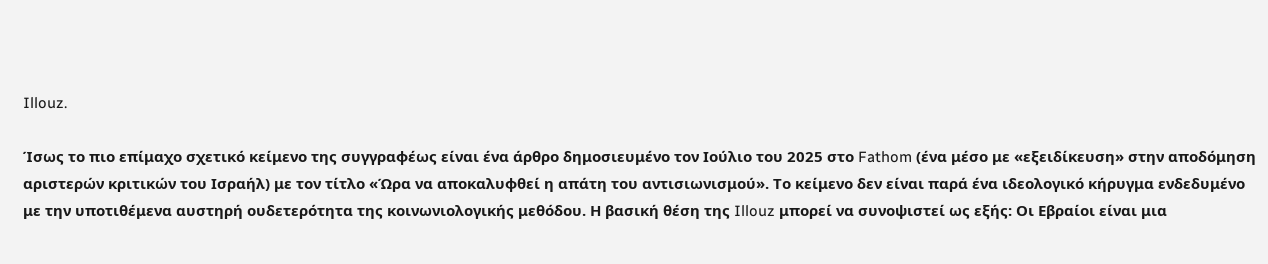Illouz.

Ίσως το πιο επίμαχο σχετικό κείμενο της συγγραφέως είναι ένα άρθρο δημοσιευμένο τον Ιούλιο του 2025 στο Fathom (ένα μέσο με «εξειδίκευση» στην αποδόμηση αριστερών κριτικών του Ισραήλ) με τον τίτλο «Ώρα να αποκαλυφθεί η απάτη του αντισιωνισμού». Το κείμενο δεν είναι παρά ένα ιδεολογικό κήρυγμα ενδεδυμένο με την υποτιθέμενα αυστηρή ουδετερότητα της κοινωνιολογικής μεθόδου. Η βασική θέση της Illouz μπορεί να συνοψιστεί ως εξής: Οι Εβραίοι είναι μια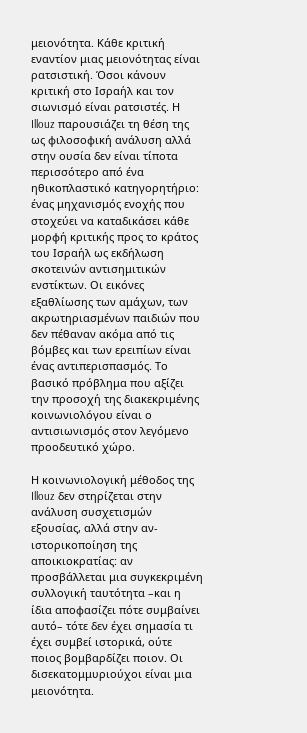μειονότητα. Κάθε κριτική εναντίον μιας μειονότητας είναι ρατσιστική. Όσοι κάνουν κριτική στο Ισραήλ και τον σιωνισμό είναι ρατσιστές. Η Illouz παρουσιάζει τη θέση της ως φιλοσοφική ανάλυση αλλά στην ουσία δεν είναι τίποτα περισσότερο από ένα ηθικοπλαστικό κατηγορητήριο: ένας μηχανισμός ενοχής που στοχεύει να καταδικάσει κάθε μορφή κριτικής προς το κράτος του Ισραήλ ως εκδήλωση σκοτεινών αντισημιτικών ενστίκτων. Οι εικόνες εξαθλίωσης των αμάχων, των ακρωτηριασμένων παιδιών που δεν πέθαναν ακόμα από τις βόμβες και των ερειπίων είναι ένας αντιπερισπασμός. Το βασικό πρόβλημα που αξίζει την προσοχή της διακεκριμένης κοινωνιολόγου είναι ο αντισιωνισμός στον λεγόμενο προοδευτικό χώρο.

Η κοινωνιολογική μέθοδος της Illouz δεν στηρίζεται στην ανάλυση συσχετισμών εξουσίας, αλλά στην αν-ιστορικοποίηση της αποικιοκρατίας: αν προσβάλλεται μια συγκεκριμένη συλλογική ταυτότητα –και η ίδια αποφασίζει πότε συμβαίνει αυτό– τότε δεν έχει σημασία τι έχει συμβεί ιστορικά, ούτε ποιος βομβαρδίζει ποιον. Οι δισεκατομμυριούχοι είναι μια μειονότητα.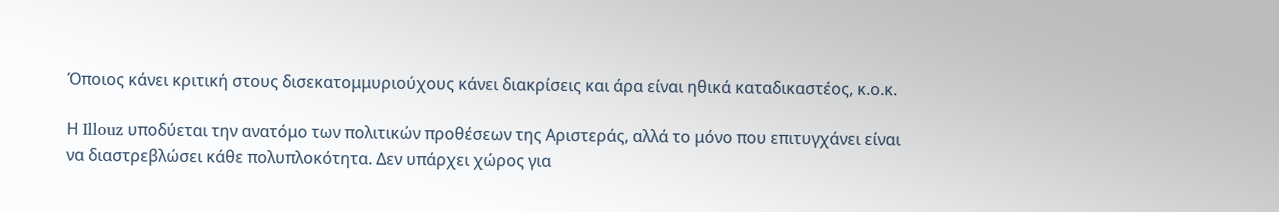Όποιος κάνει κριτική στους δισεκατομμυριούχους κάνει διακρίσεις και άρα είναι ηθικά καταδικαστέος, κ.ο.κ.

Η Illouz υποδύεται την ανατόμο των πολιτικών προθέσεων της Αριστεράς, αλλά το μόνο που επιτυγχάνει είναι να διαστρεβλώσει κάθε πολυπλοκότητα. Δεν υπάρχει χώρος για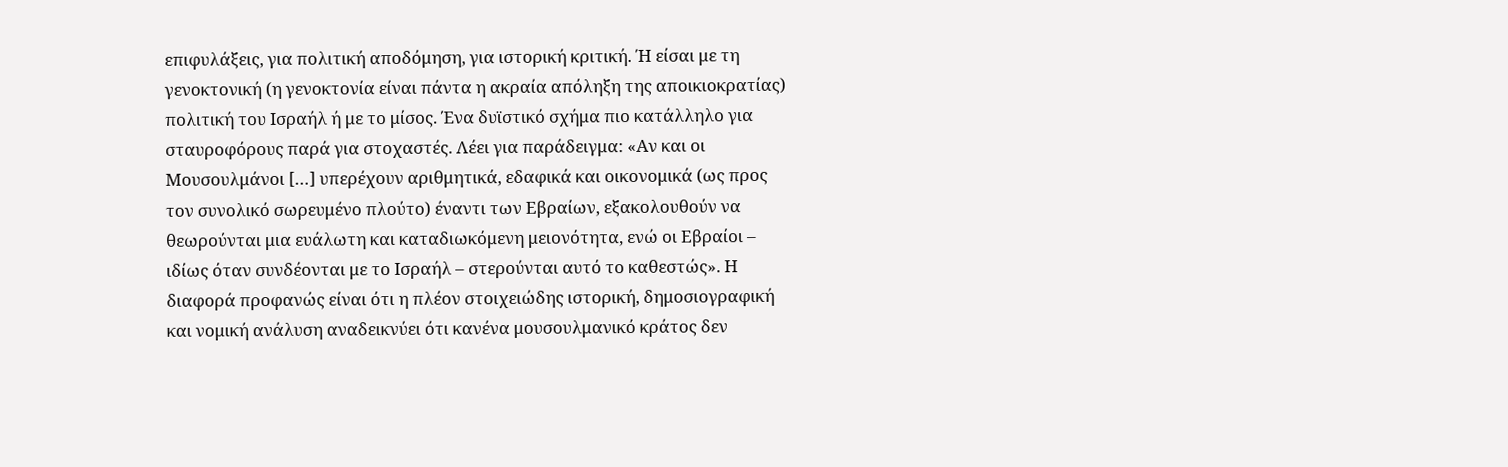επιφυλάξεις, για πολιτική αποδόμηση, για ιστορική κριτική. Ή είσαι με τη γενοκτονική (η γενοκτονία είναι πάντα η ακραία απόληξη της αποικιοκρατίας) πολιτική του Ισραήλ ή με το μίσος. Ένα δυϊστικό σχήμα πιο κατάλληλο για σταυροφόρους παρά για στοχαστές. Λέει για παράδειγμα: «Αν και οι Μουσουλμάνοι […] υπερέχουν αριθμητικά, εδαφικά και οικονομικά (ως προς τον συνολικό σωρευμένο πλούτο) έναντι των Εβραίων, εξακολουθούν να θεωρούνται μια ευάλωτη και καταδιωκόμενη μειονότητα, ενώ οι Εβραίοι – ιδίως όταν συνδέονται με το Ισραήλ – στερούνται αυτό το καθεστώς». Η διαφορά προφανώς είναι ότι η πλέον στοιχειώδης ιστορική, δημοσιογραφική και νομική ανάλυση αναδεικνύει ότι κανένα μουσουλμανικό κράτος δεν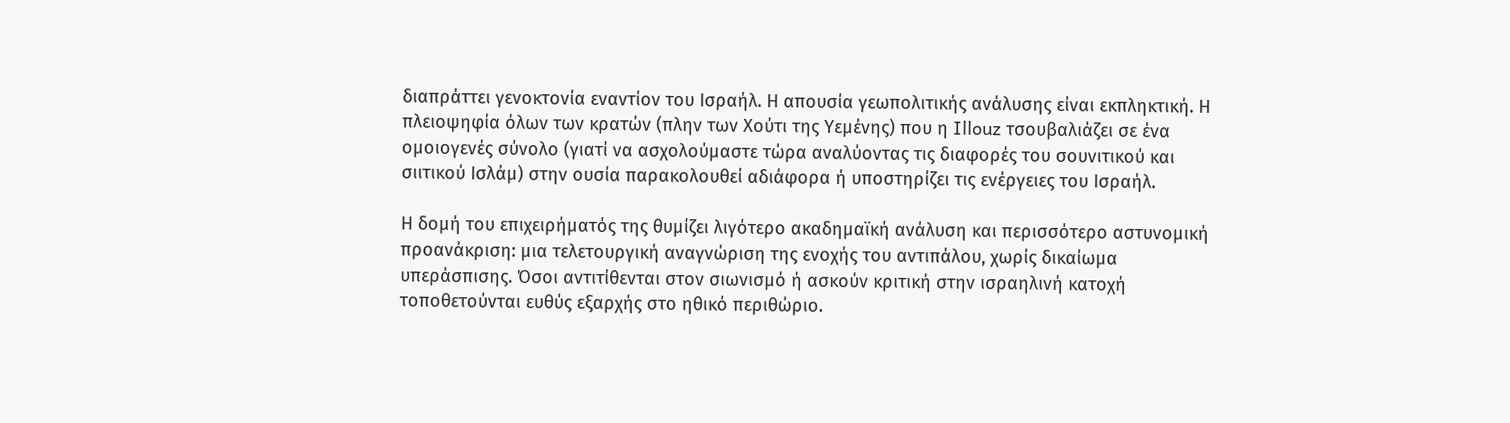διαπράττει γενοκτονία εναντίον του Ισραήλ. Η απουσία γεωπολιτικής ανάλυσης είναι εκπληκτική. Η πλειοψηφία όλων των κρατών (πλην των Χούτι της Υεμένης) που η Illouz τσουβαλιάζει σε ένα ομοιογενές σύνολο (γιατί να ασχολούμαστε τώρα αναλύοντας τις διαφορές του σουνιτικού και σιιτικού Ισλάμ) στην ουσία παρακολουθεί αδιάφορα ή υποστηρίζει τις ενέργειες του Ισραήλ.

Η δομή του επιχειρήματός της θυμίζει λιγότερο ακαδημαϊκή ανάλυση και περισσότερο αστυνομική προανάκριση: μια τελετουργική αναγνώριση της ενοχής του αντιπάλου, χωρίς δικαίωμα υπεράσπισης. Όσοι αντιτίθενται στον σιωνισμό ή ασκούν κριτική στην ισραηλινή κατοχή τοποθετούνται ευθύς εξαρχής στο ηθικό περιθώριο.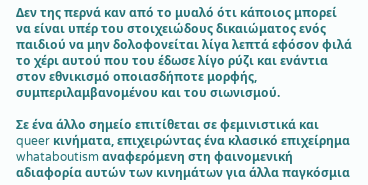Δεν της περνά καν από το μυαλό ότι κάποιος μπορεί να είναι υπέρ του στοιχειώδους δικαιώματος ενός παιδιού να μην δολοφονείται λίγα λεπτά εφόσον φιλά το χέρι αυτού που του έδωσε λίγο ρύζι και ενάντια στον εθνικισμό οποιασδήποτε μορφής, συμπεριλαμβανομένου και του σιωνισμού.

Σε ένα άλλο σημείο επιτίθεται σε φεμινιστικά και queer κινήματα, επιχειρώντας ένα κλασικό επιχείρημα whataboutism αναφερόμενη στη φαινομενική αδιαφορία αυτών των κινημάτων για άλλα παγκόσμια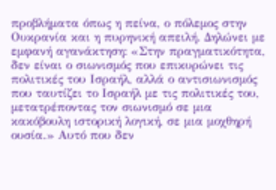προβλήματα όπως η πείνα, ο πόλεμος στην Ουκρανία και η πυρηνική απειλή. Δηλώνει με εμφανή αγανάκτηση: «Στην πραγματικότητα, δεν είναι ο σιωνισμός που επικυρώνει τις πολιτικές του Ισραήλ, αλλά ο αντισιωνισμός που ταυτίζει το Ισραήλ με τις πολιτικές του, μετατρέποντας τον σιωνισμό σε μια κακόβουλη ιστορική λογική, σε μια μοχθηρή ουσία.» Αυτό που δεν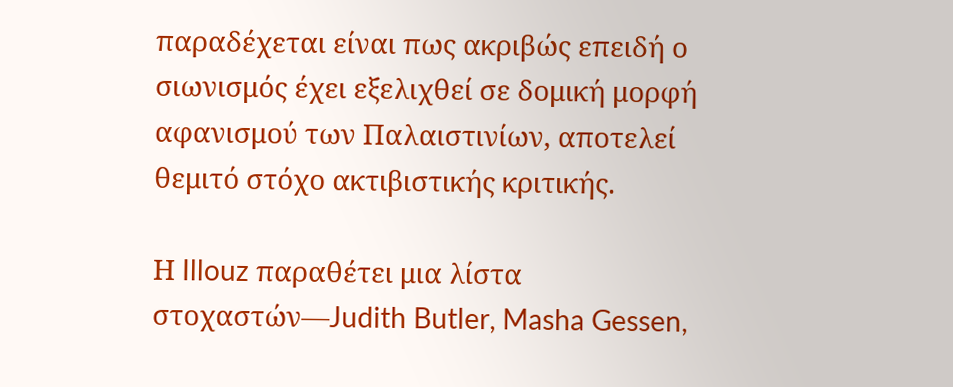παραδέχεται είναι πως ακριβώς επειδή ο σιωνισμός έχει εξελιχθεί σε δομική μορφή αφανισμού των Παλαιστινίων, αποτελεί θεμιτό στόχο ακτιβιστικής κριτικής.

Η Illouz παραθέτει μια λίστα στοχαστών—Judith Butler, Masha Gessen,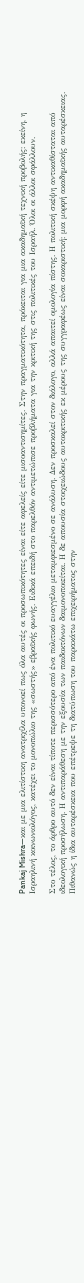Pankaj Mishra—και με μια ελιτίστικη ανατριχίλα υπονοεί πως όλα αυτές οι προσωπικότητες είναι είτε αφελείς είτε μισοαντισημίτες. Στην πραγματικότητα, πρόκειται για μια ακαδημαϊκή τεχνική προβολής: εκείνη, η Ισραηλινή κοινωνιολόγος, κατέχει το μονοπώλιο της «σωστής» εβραϊκής φωνής. Ειδικά επειδή στο παρελθόν αντιμετώπισε προβλήματα για την κριτική της στις πολιτικές του Ισραήλ. Όλοι οι άλλοι σφάλλουν.

Στο τέλος, το άρθρο αυτό δεν είναι τίποτε περισσότερο από ένα πολιτικό ευαγγέλιο μεταμφιεσμένο σε ανάλυση. Δεν προσκαλεί στον διάλογο, αλλά απαιτεί ομολογία πίστης. Η πολιτική σκέψη αντικαθίσταται από ιδεολογική προσήλωση. Η αντιπαράθεση με την εξουσία των παιδοκτόνων δαιμονοποιείται. Η δε απουσία στοιχειώδους αυτοκριτικής εκ μέρους της συγγραφέως είναι σοκαριστική: μια μορφή ακαδημαϊκής αυταρέσκειας. Πιθανώς η ίδια αυταρέσκεια που επέτρεψε τη διατύπωση του παρακάτω επιχειρήματος στην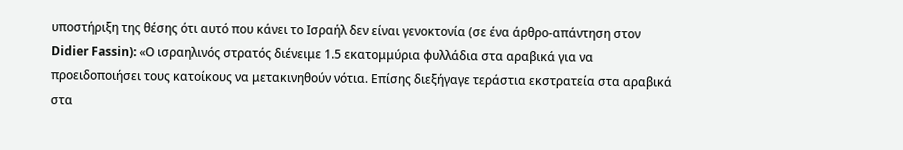υποστήριξη της θέσης ότι αυτό που κάνει το Ισραήλ δεν είναι γενοκτονία (σε ένα άρθρο-απάντηση στον Didier Fassin): «Ο ισραηλινός στρατός διένειμε 1.5 εκατομμύρια φυλλάδια στα αραβικά για να προειδοποιήσει τους κατοίκους να μετακινηθούν νότια. Επίσης διεξήγαγε τεράστια εκστρατεία στα αραβικά στα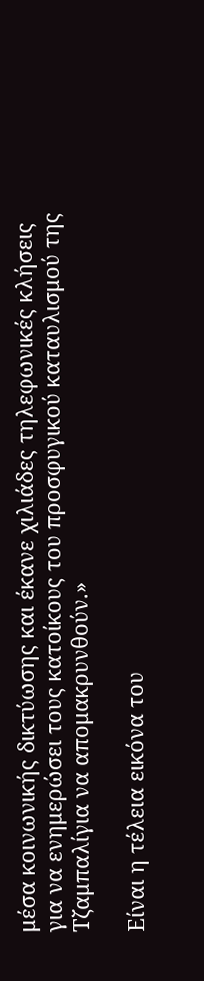μέσα κοινωνικής δικτύωσης και έκανε χιλιάδες τηλεφωνικές κλήσεις για να ενημερώσει τους κατοίκους του προσφυγικού καταυλισμού της Τζαμπαλίγια να απομακρυνθούν.»

Είναι η τέλεια εικόνα του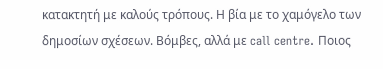κατακτητή με καλούς τρόπους. Η βία με το χαμόγελο των δημοσίων σχέσεων. Βόμβες, αλλά με call centre. Ποιος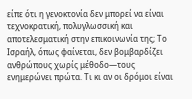είπε ότι η γενοκτονία δεν μπορεί να είναι τεχνοκρατική, πολυγλωσσική και αποτελεσματική στην επικοινωνία της; Το Ισραήλ, όπως φαίνεται, δεν βομβαρδίζει ανθρώπους χωρίς μέθοδο—τους ενημερώνει πρώτα. Τι κι αν οι δρόμοι είναι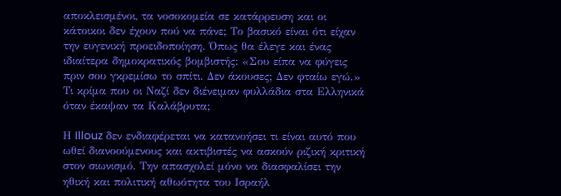αποκλεισμένοι, τα νοσοκομεία σε κατάρρευση και οι κάτοικοι δεν έχουν πού να πάνε; Το βασικό είναι ότι είχαν την ευγενική προειδοποίηση. Όπως θα έλεγε και ένας ιδιαίτερα δημοκρατικός βομβιστής: «Σου είπα να φύγεις πριν σου γκρεμίσω το σπίτι. Δεν άκουσες; Δεν φταίω εγώ.» Τι κρίμα που οι Ναζί δεν διένειμαν φυλλάδια στα Ελληνικά όταν έκαψαν τα Καλάβρυτα;

Η Illouz δεν ενδιαφέρεται να κατανοήσει τι είναι αυτό που ωθεί διανοούμενους και ακτιβιστές να ασκούν ριζική κριτική στον σιωνισμό. Την απασχολεί μόνο να διασφαλίσει την ηθική και πολιτική αθωότητα του Ισραήλ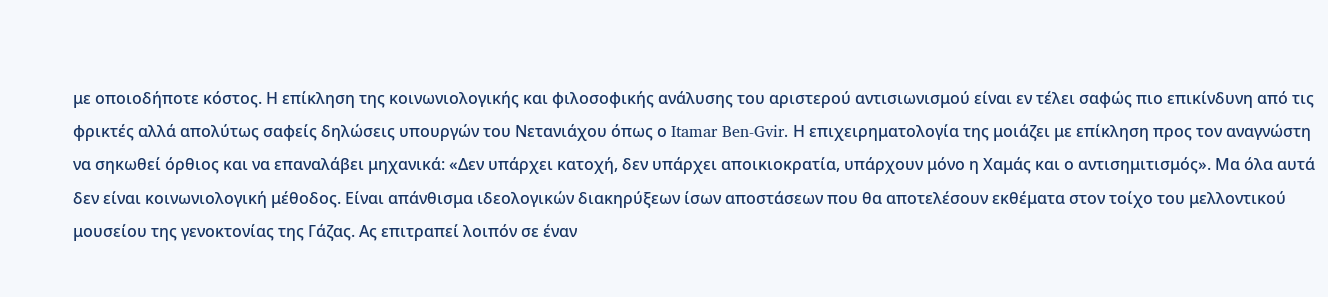με οποιοδήποτε κόστος. Η επίκληση της κοινωνιολογικής και φιλοσοφικής ανάλυσης του αριστερού αντισιωνισμού είναι εν τέλει σαφώς πιο επικίνδυνη από τις φρικτές αλλά απολύτως σαφείς δηλώσεις υπουργών του Νετανιάχου όπως ο Itamar Ben-Gvir. Η επιχειρηματολογία της μοιάζει με επίκληση προς τον αναγνώστη να σηκωθεί όρθιος και να επαναλάβει μηχανικά: «Δεν υπάρχει κατοχή, δεν υπάρχει αποικιοκρατία, υπάρχουν μόνο η Χαμάς και ο αντισημιτισμός». Μα όλα αυτά δεν είναι κοινωνιολογική μέθοδος. Είναι απάνθισμα ιδεολογικών διακηρύξεων ίσων αποστάσεων που θα αποτελέσουν εκθέματα στον τοίχο του μελλοντικού μουσείου της γενοκτονίας της Γάζας. Ας επιτραπεί λοιπόν σε έναν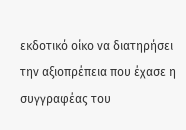εκδοτικό οίκο να διατηρήσει την αξιοπρέπεια που έχασε η συγγραφέας του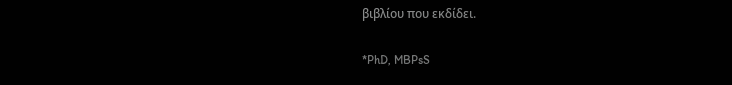βιβλίου που εκδίδει.

*PhD, MBPsS